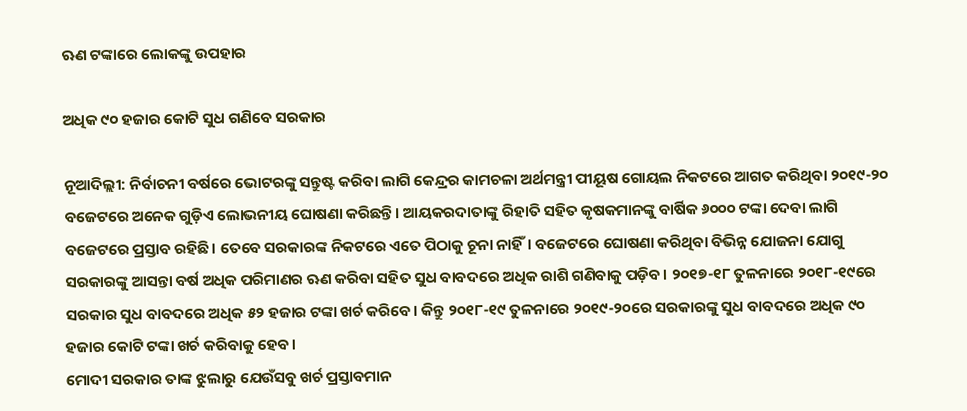ଋଣ ଟଙ୍କାରେ ଲୋକଙ୍କୁ ଉପହାର

ଅଧିକ ୯୦ ହଜାର କୋଟି ସୁଧ ଗଣିବେ ସରକାର

ନୂଆଦିଲ୍ଲୀ: ନିର୍ବାଚନୀ ବର୍ଷରେ ଭୋଟରଙ୍କୁ ସନ୍ତୁଷ୍ଟ କରିବା ଲାଗି କେନ୍ଦ୍ରର କାମଚଳା ଅର୍ଥମନ୍ତ୍ରୀ ପୀୟୂଷ ଗୋୟଲ ନିକଟରେ ଆଗତ କରିଥିବା ୨୦୧୯-୨୦ ବଜେଟରେ ଅନେକ ଗୁଡ଼ିଏ ଲୋଭନୀୟ ଘୋଷଣା କରିଛନ୍ତି। ଆୟକରଦାତାଙ୍କୁ ରିହାତି ସହିତ କୃଷକମାନଙ୍କୁ ବାର୍ଷିକ ୬୦୦୦ ଟଙ୍କା ଦେବା ଲାଗି ବଜେଟରେ ପ୍ରସ୍ତାବ ରହିଛି। ତେବେ ସରକାରଙ୍କ ନିକଟରେ ଏତେ ପିଠାକୁ ଚୂନା ନାହିଁ। ବଜେଟରେ ଘୋଷଣା କରିଥିବା ବିଭିନ୍ନ ଯୋଜନା ଯୋଗୁ ସରକାରଙ୍କୁ ଆସନ୍ତା ବର୍ଷ ଅଧିକ ପରିମାଣର ଋଣ କରିବା ସହିତ ସୁଧ ବାବଦରେ ଅଧିକ ରାଶି ଗଣିବାକୁ ପଡ଼ିବ। ୨୦୧୭-୧୮ ତୁଳନାରେ ୨୦୧୮-୧୯ରେ ସରକାର ସୁଧ ବାବଦରେ ଅଧିକ ୫୨ ହଜାର ଟଙ୍କା ଖର୍ଚ କରିବେ। କିନ୍ତୁ ୨୦୧୮-୧୯ ତୁଳନାରେ ୨୦୧୯-୨୦ରେ ସରକାରଙ୍କୁ ସୁଧ ବାବଦରେ ଅଧିକ ୯୦ ହଜାର କୋଟି ଟଙ୍କା ଖର୍ଚ କରିବାକୁ ହେବ।
ମୋଦୀ ସରକାର ତାଙ୍କ ଝୁଲାରୁ ଯେଉଁସବୁ ଖର୍ଚ ପ୍ରସ୍ତାବମାନ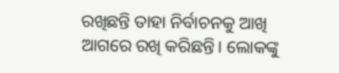ରଖିଛନ୍ତି ତାହା ନିର୍ବାଚନକୁ ଆଖି ଆଗରେ ରଖି କରିଛନ୍ତି। ଲୋକଙ୍କୁ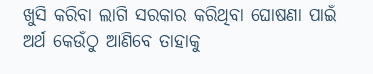ଖୁସି କରିବା ଲାଗି ସରକାର କରିଥିବା ଘୋଷଣା ପାଇଁ ଅର୍ଥ କେଉଁଠୁ ଆଣିବେ ତାହାକୁ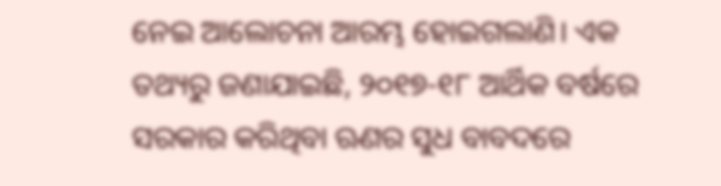ନେଇ ଆଲୋଚନା ଆରମ୍ଭ ହୋଇଗଲାଣି। ଏକ ତଥ୍ୟରୁ ଜଣାଯାଇଛି, ୨୦୧୭-୧୮ ଆର୍ଥିକ ବର୍ଷରେ ସରକାର କରିଥିବା ଋଣର ସୁଧ ବାବଦରେ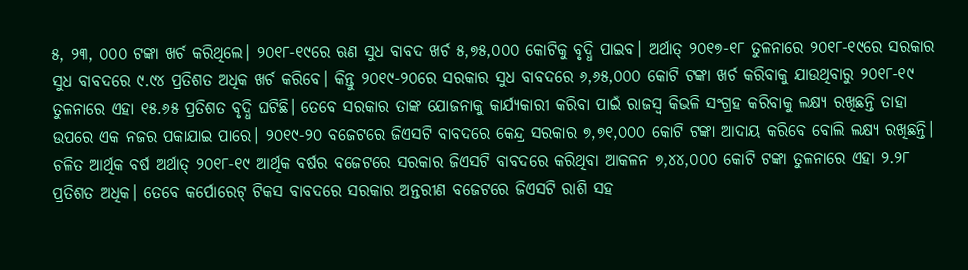୫, ୨୩, ୦୦୦ ଟଙ୍କା ଖର୍ଚ କରିଥିଲେ। ୨୦୧୮-୧୯ରେ ଋଣ ସୁଧ ବାବଦ ଖର୍ଚ ୫,୭୫,୦୦୦ କୋଟିକୁ ବୃଦ୍ଧି ପାଇବ। ଅର୍ଥାତ୍ ୨୦୧୭-୧୮ ତୁଳନାରେ ୨୦୧୮-୧୯ରେ ସରକାର ସୁଧ ବାବଦରେ ୯.୯୪ ପ୍ରତିଶତ ଅଧିକ ଖର୍ଚ କରିବେ। କିନ୍ତୁ ୨୦୧୯-୨୦ରେ ସରକାର ସୁଧ ବାବଦରେ ୬,୬୫,୦୦୦ କୋଟି ଟଙ୍କା ଖର୍ଚ କରିବାକୁ ଯାଉଥିବାରୁ ୨୦୧୮-୧୯ ତୁଳନାରେ ଏହା ୧୫.୬୫ ପ୍ରତିଶତ ବୃଦ୍ଧି ଘଟିଛି। ତେବେ ସରକାର ତାଙ୍କ ଯୋଜନାକୁ କାର୍ଯ୍ୟକାରୀ କରିବା ପାଇଁ ରାଜସ୍ବ କିଭଳି ସଂଗ୍ରହ କରିବାକୁ ଲକ୍ଷ୍ୟ ରଖିଛନ୍ତି ତାହା ଉପରେ ଏକ ନଜର ପକାଯାଇ ପାରେ। ୨୦୧୯-୨୦ ବଜେଟରେ ଜିଏସଟି ବାବଦରେ କେନ୍ଦ୍ର ସରକାର ୭,୭୧,୦୦୦ କୋଟି ଟଙ୍କା ଆଦାୟ କରିବେ ବୋଲି ଲକ୍ଷ୍ୟ ରଖିଛନ୍ତି। ଚଳିତ ଆର୍ଥିକ ବର୍ଷ ଅର୍ଥାତ୍ ୨୦୧୮-୧୯ ଆର୍ଥିକ ବର୍ଷର ବଜେଟରେ ସରକାର ଜିଏସଟି ବାବଦରେ କରିଥିବା ଆକଳନ ୭,୪୪,୦୦୦ କୋଟି ଟଙ୍କା ତୁଳନାରେ ଏହା ୨.୨୮ ପ୍ରତିଶତ ଅଧିକ। ତେବେ କର୍ପୋରେଟ୍ ଟିକସ ବାବଦରେ ସରକାର ଅନ୍ତରୀଣ ବଜେଟରେ ଜିଏସଟି ରାଶି ସହ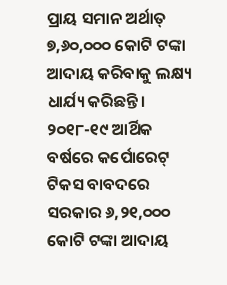ପ୍ରାୟ ସମାନ ଅର୍ଥାତ୍ ୭,୬୦,୦୦୦ କୋଟି ଟଙ୍କା ଆଦାୟ କରିବାକୁ ଲକ୍ଷ୍ୟ ଧାର୍ଯ୍ୟ କରିଛନ୍ତି। ୨୦୧୮-୧୯ ଆର୍ଥିକ ବର୍ଷରେ କର୍ପୋରେଟ୍ ଟିକସ ବାବଦରେ ସରକାର ୬,୨୧,୦୦୦ କୋଟି ଟଙ୍କା ଆଦାୟ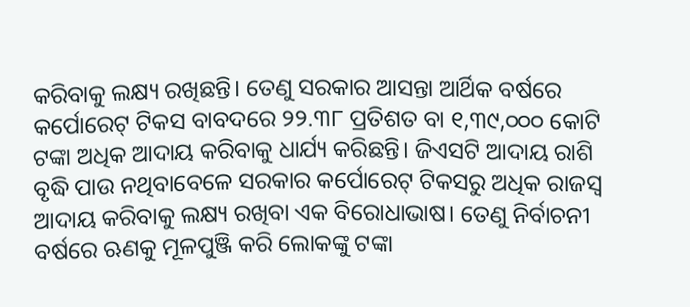କରିବାକୁ ଲକ୍ଷ୍ୟ ରଖିଛନ୍ତି। ତେଣୁ ସରକାର ଆସନ୍ତା ଆର୍ଥିକ ବର୍ଷରେ କର୍ପୋରେଟ୍ ଟିକସ ବାବଦରେ ୨୨.୩୮ ପ୍ରତିଶତ ବା ୧,୩୯,୦୦୦ କୋଟି ଟଙ୍କା ଅଧିକ ଆଦାୟ କରିବାକୁ ଧାର୍ଯ୍ୟ କରିଛନ୍ତି। ଜିଏସଟି ଆଦାୟ ରାଶି ବୃଦ୍ଧି ପାଉ ନଥିବାବେଳେ ସରକାର କର୍ପୋରେଟ୍ ଟିକସରୁ ଅଧିକ ରାଜସ୍ବ ଆଦାୟ କରିବାକୁ ଲକ୍ଷ୍ୟ ରଖିବା ଏକ ବିରୋଧାଭାଷ। ତେଣୁ ନିର୍ବାଚନୀ ବର୍ଷରେ ଋଣକୁ ମୂଳପୁଞ୍ଜି କରି ଲୋକଙ୍କୁ ଟଙ୍କା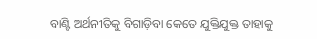ବାଣ୍ଟି ଅର୍ଥନୀତିକୁ ବିଗାଡ଼ିବା କେତେ ଯୁକ୍ତିଯୁକ୍ତ ତାହାକୁ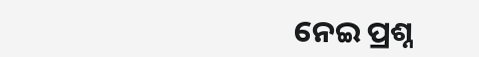ନେଇ ପ୍ରଶ୍ନ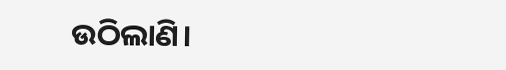ଉଠିଲାଣି।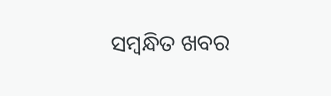ସମ୍ବନ୍ଧିତ ଖବର